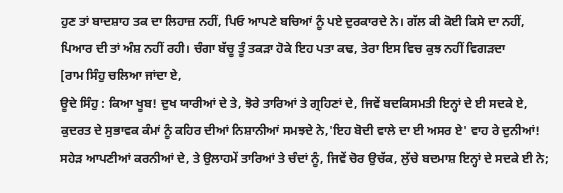ਹੁਣ ਤਾਂ ਬਾਦਸ਼ਾਹ ਤਕ ਦਾ ਲਿਹਾਜ਼ ਨਹੀਂ, ਪਿਓ ਆਪਣੇ ਬਚਿਆਂ ਨੂੰ ਪਏ ਦੁਰਕਾਰਦੇ ਨੇ। ਗੱਲ ਕੀ ਕੋਈ ਕਿਸੇ ਦਾ ਨਹੀਂ, ਪਿਆਰ ਦੀ ਤਾਂ ਅੰਸ਼ ਨਹੀਂ ਰਹੀ। ਚੰਗਾ ਬੱਚੂ ਤੂੰ ਤਕੜਾ ਹੋਕੇ ਇਹ ਪਤਾ ਕਢ, ਤੇਰਾ ਇਸ ਵਿਚ ਕੁਝ ਨਹੀਂ ਵਿਗੜਦਾ
[ਰਾਮ ਸਿੰਹੁ ਚਲਿਆ ਜਾਂਦਾ ਏ,
ਊਦੇ ਸਿੰਹੁ : ਕਿਆ ਖੂਬ! ਦੁਖ ਯਾਰੀਆਂ ਦੇ ਤੇ, ਝੋਰੇ ਤਾਰਿਆਂ ਤੇ ਗ੍ਰਹਿਣਾਂ ਦੇ, ਜਿਵੇਂ ਬਦਕਿਸਮਤੀ ਇਨ੍ਹਾਂ ਦੇ ਈ ਸਦਕੇ ਏ, ਕੁਦਰਤ ਦੇ ਸੁਭਾਵਕ ਕੰਮਾਂ ਨੂੰ ਕਹਿਰ ਦੀਆਂ ਨਿਸ਼ਾਨੀਆਂ ਸਮਝਦੇ ਨੇ,'ਇਹ ਬੋਦੀ ਵਾਲੇ ਦਾ ਈ ਅਸਰ ਏ' ਵਾਹ ਰੇ ਦੁਨੀਆਂ! ਸਹੇੜ ਆਪਣੀਆਂ ਕਰਨੀਆਂ ਦੇ, ਤੇ ਉਲਾਹਮੇਂ ਤਾਰਿਆਂ ਤੇ ਚੰਦਾਂ ਨੂੰ, ਜਿਵੇਂ ਚੋਰ ਉਚੱਕ, ਲੁੱਚੇ ਬਦਮਾਸ਼ ਇਨ੍ਹਾਂ ਦੇ ਸਦਕੇ ਈ ਨੇ;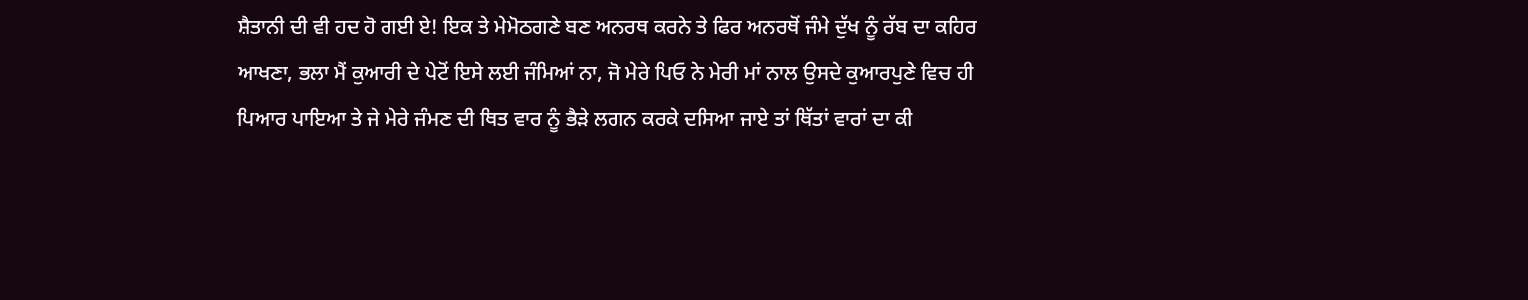ਸ਼ੈਤਾਨੀ ਦੀ ਵੀ ਹਦ ਹੋ ਗਈ ਏ! ਇਕ ਤੇ ਮੇਮੋਠਗਣੇ ਬਣ ਅਨਰਥ ਕਰਨੇ ਤੇ ਫਿਰ ਅਨਰਥੋਂ ਜੰਮੇ ਦੁੱਖ ਨੂੰ ਰੱਬ ਦਾ ਕਹਿਰ ਆਖਣਾ, ਭਲਾ ਮੈਂ ਕੁਆਰੀ ਦੇ ਪੇਟੋਂ ਇਸੇ ਲਈ ਜੰਮਿਆਂ ਨਾ, ਜੋ ਮੇਰੇ ਪਿਓ ਨੇ ਮੇਰੀ ਮਾਂ ਨਾਲ ਉਸਦੇ ਕੁਆਰਪੁਣੇ ਵਿਚ ਹੀ ਪਿਆਰ ਪਾਇਆ ਤੇ ਜੇ ਮੇਰੇ ਜੰਮਣ ਦੀ ਥਿਤ ਵਾਰ ਨੂੰ ਭੈੜੇ ਲਗਨ ਕਰਕੇ ਦਸਿਆ ਜਾਏ ਤਾਂ ਥਿੱਤਾਂ ਵਾਰਾਂ ਦਾ ਕੀ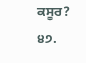ਕਸੂਰ?
੪੭.